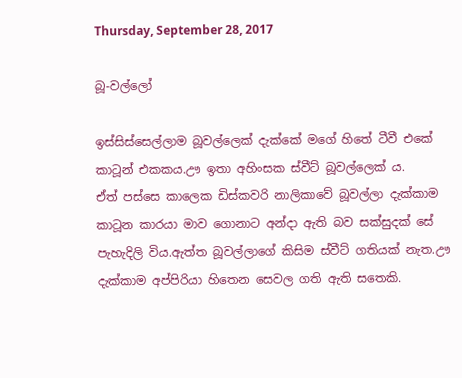Thursday, September 28, 2017

බූ-වල්ලෝ

ඉස්සිස්සෙල්ලාම බූවල්ලෙක් දැක්කේ මගේ හිතේ ටීවී එකේ කාටූන් එකකය.ඌ ඉතා අහිංසක ස්වීට් බූවල්ලෙක් ය.
ඒත් පස්සෙ කාලෙක ඩිස්කවරි නාලිකාවේ බූවල්ලා දැක්කාම කාටූන කාරයා මාව ගොනාට අන්දා ඇති බව සක්සුදක් සේ පැහැදිලි විය.ඇත්ත බූවල්ලාගේ කිසිම ස්වීට් ගතියක් නැත.ඌ දැක්කාම අප්පිරියා හිතෙන සෙවල ගති ඇති සතෙකි.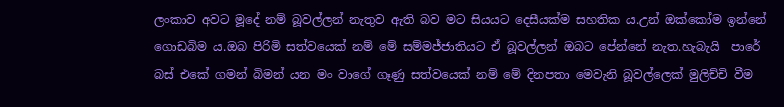ලංකාව අවට මූදේ නම් බූවල්ලන් නැතුව ඇති බව මට සියයට දෙසීයක්ම සහතික ය.උන් ඔක්කෝම ඉන්නේ ගොඩබිම ය.ඔබ පිරිමි සත්වයෙක් නම් මේ සම්මජ්ජාතියට ඒ බූවල්ලන් ඔබට පේන්නේ නැත.හැබැයි  පාරේ බස් එකේ ගමන් බිමන් යන මං වාගේ ගෑණු සත්වයෙක් නම් මේ දිනපතා මෙවැනි බූවල්ලෙක් මුලිච්චි වීම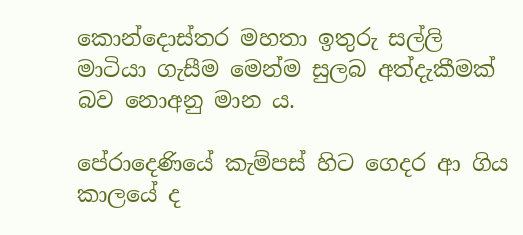කොන්දොස්තර මහතා ඉතුරු සල්ලි මාටියා ගැසීම මෙන්ම සුලබ අත්දැකීමක් බව නොඅනු මාන ය.

පේරාදෙණියේ කැම්පස් හිට ගෙදර ආ ගිය කාලයේ ද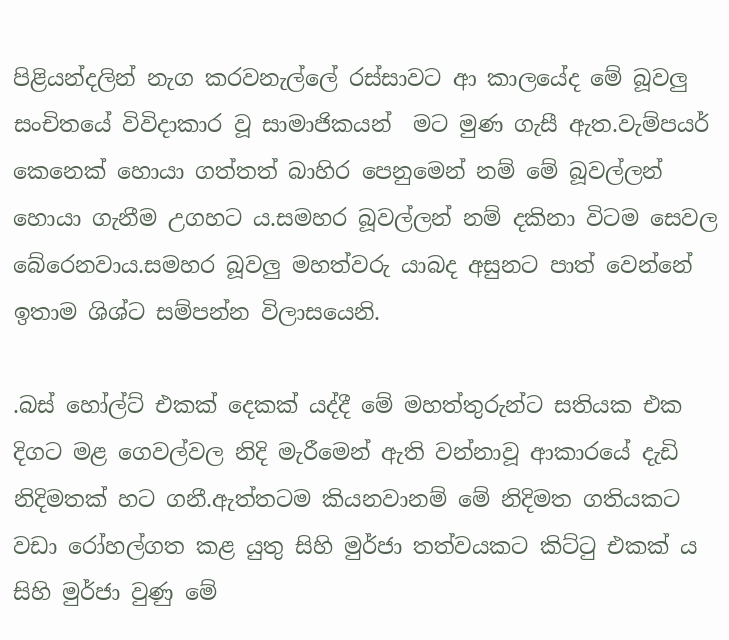පිළියන්දලින් නැග කරවනැල්ලේ රස්සාවට ආ කාලයේද මේ බූවලු සංචිතයේ විවිදාකාර වූ සාමාජිකයන්  මට මුණ ගැසී ඇත.වැම්පයර් කෙනෙක් හොයා ගත්තත් බාහිර පෙනුමෙන් නම් මේ බූවල්ලන් හොයා ගැනීම උගහට ය.සමහර බූවල්ලන් නම් දකිනා විටම සෙවල බේරෙනවාය.සමහර බූවලු මහත්වරු යාබද අසුනට පාත් වෙන්නේ ඉතාම ශිශ්ට සම්පන්න විලාසයෙනි.

.බස් හෝල්ට් එකක් දෙකක් යද්දී මේ මහත්තුරුන්ට සතියක එක දිගට මළ ගෙවල්වල නිදි මැරීමෙන් ඇති වන්නාවූ ආකාරයේ දැඩි නිදිමතක් හට ගනී.ඇත්තටම කියනවානම් මේ නිදිමත ගතියකට වඩා රෝහල්ගත කළ යුතු සිහි මුර්ජා තත්වයකට කිට්ටු එකක් ය
සිහි මුර්ජා වුණු මේ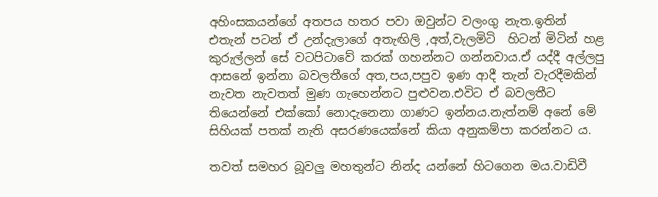අහිංසකයන්ගේ අතපය හතර පවා ඔවුන්ට වලංගු නැත.ඉතින් එතැන් පටන් ඒ උන්දැලාගේ අතැඟිලි ,අත්,වැලමිටි  හිටන් මිටින් හළ කුරුල්ලන් සේ වටපිටාවේ කරක් ගහන්නට ගන්නවාය.ඒ යද්දී අල්ලපු ආසනේ ඉන්නා බවලතීගේ අත,පය,පපුව ඉණ ආදී තැන් වැරදීමකින් නැවත නැවතත් මුණ ගැහෙන්නට පුළුවන.එවිට ඒ බවලතීට තියෙන්නේ එක්කෝ නොදැනෙනා ගාණට ඉන්නය.නැත්නම් අනේ මේ සිහියක් පතක් නැති අසරණයෙක්නේ කියා අනුකම්පා කරන්නට ය.

තවත් සමහර බූවලු මහතුන්ට නින්ද යන්නේ හිටගෙන මය.වාඩිවී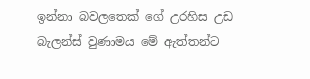ඉන්නා බවලතෙක් ගේ උරහිස උඩ බැලන්ස් වුණාමය මේ ඇත්තන්ට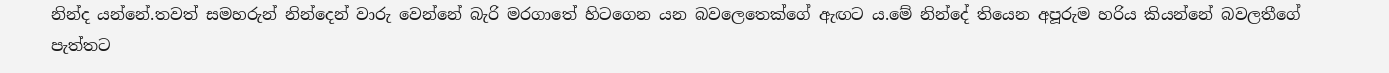නින්ද යන්නේ.තවත් සමහරුන් නින්දෙන් වාරු වෙන්නේ බැරි මරගාතේ හිටගෙන යන බවලෙතෙක්ගේ ඇඟට ය.මේ නින්දේ තියෙන අපූරුම හරිය කියන්නේ බවලතීගේ පැත්තට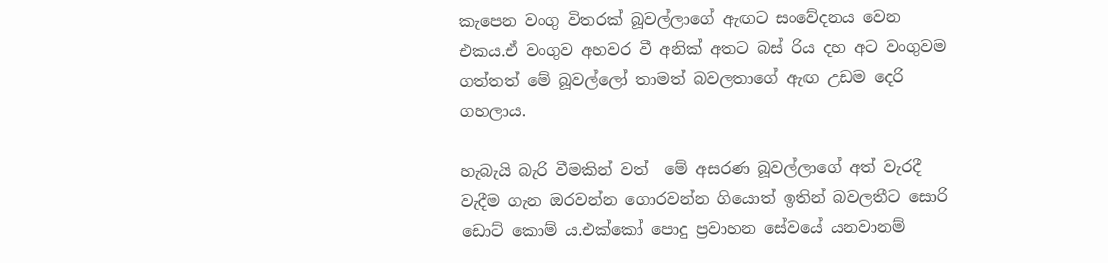කැපෙන වංගු විතරක් බූවල්ලාගේ ඇඟට සංවේදනය වෙන එකය.ඒ වංගුව අහවර වී අනික් අතට බස් රිය දහ අට වංගුවම ගත්තත් මේ බූවල්ලෝ තාමත් බවලතාගේ ඇඟ උඩම දෙරි ගහලාය.

හැබැයි බැරි වීමකින් වත්  මේ අසරණ බූවල්ලාගේ අත් වැරදී වැදීම ගැන ඔරවන්න ගොරවන්න ගියොත් ඉතින් බවලතීට සොරි ඩොට් කොම් ය.එක්කෝ පොදු ප්‍රවාහන සේවයේ යනවානම්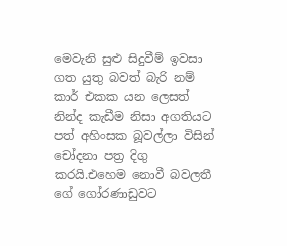මෙවැනි සුළු සිදුවීම් ඉවසා ගත යුතු බවත් බැරි නම් කාර් එකක යන ලෙසත් නින්ද කැඩීම නිසා අගතියට  පත් අහිංසක බූවල්ලා විසින් චෝදනා පත්‍ර දිගු කරයි.එහෙම නොවී බවලතී ගේ ගෝරණාඩුවට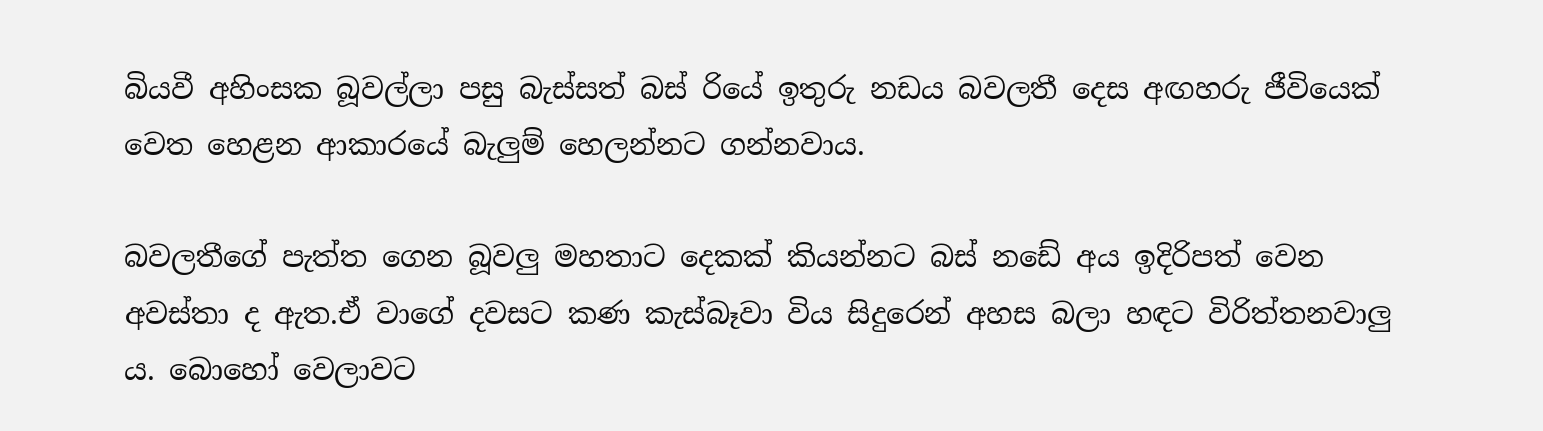බියවී අහිංසක බූවල්ලා පසු බැස්සත් බස් රියේ ඉතුරු නඩය බවලතී දෙස අඟහරු ජීවියෙක් වෙත හෙළන ආකාරයේ බැලුම් හෙලන්නට ගන්නවාය.

බවලතීගේ පැත්ත ගෙන බූවලු මහතාට දෙකක් කියන්නට බස් නඩේ අය ඉදිරිපත් වෙන අවස්තා ද ඇත.ඒ වාගේ දවසට කණ කැස්බෑවා විය සිදුරෙන් අහස බලා හඳට විරිත්තනවාලු ය. බොහෝ වෙලාවට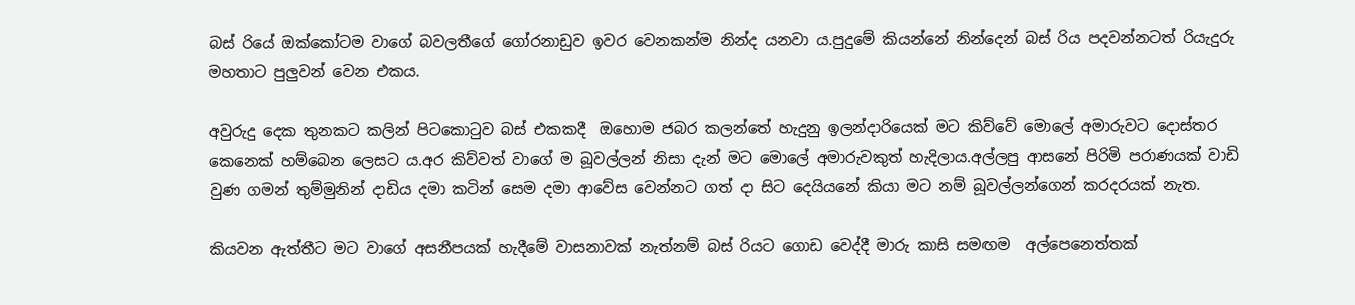බස් රියේ ඔක්කෝටම වාගේ බවලතීගේ ගෝරනාඩුව ඉවර වෙනකන්ම නින්ද යනවා ය.පුදුමේ කියන්නේ නින්දෙන් බස් රිය පදවන්නටත් රියැදුරු මහතාට පුලුවන් වෙන එකය.

අවුරුදු දෙක තුනකට කලින් පිටකොටුව බස් එකකදී  ඔහොම ජබර කලන්තේ හැදුනු ඉලන්දාරියෙක් මට කිව්වේ මොලේ අමාරුවට දොස්තර කෙනෙක් හම්බෙන ලෙසට ය.අර කිව්වත් වාගේ ම බූවල්ලන් නිසා දැන් මට මොලේ අමාරුවකුත් හැදිලාය.අල්ලපු ආසනේ පිරිමි පරාණයක් වාඩි වුණ ගමන් තුම්මුනින් දාඩිය දමා කටින් සෙම දමා ආවේස වෙන්නට ගත් දා සිට දෙයියනේ කියා මට නම් බූවල්ලන්ගෙන් කරදරයක් නැත.

කියවන ඇත්තීට මට වාගේ අසනීපයක් හැදීමේ වාසනාවක් නැත්නම් බස් රියට ගොඩ වෙද්දී මාරු කාසි සමඟම  අල්පෙනෙත්තක්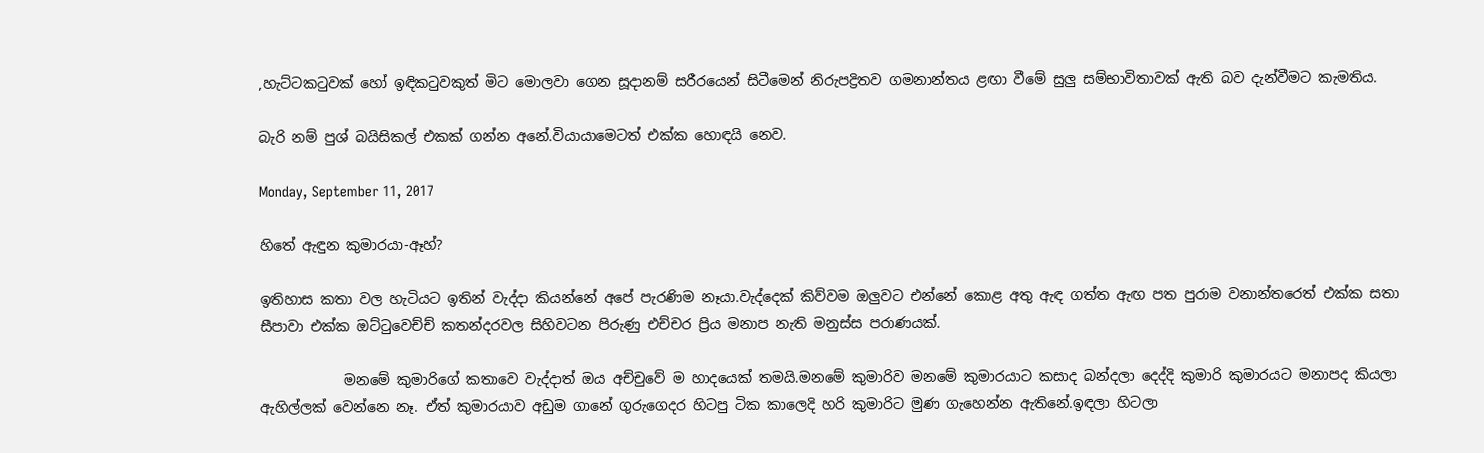,හැට්ටකටුවක් හෝ ඉඳිකටුවකුත් මිට මොලවා ගෙන සූදානම් සරීරයෙන් සිටීමෙන් නිරුපද්‍රිතව ගමනාන්තය ළඟා වීමේ සුලු සම්භාවිතාවක් ඇති බව දැන්වීමට කැමතිය.

බැරි නම් පුශ් බයිසිකල් එකක් ගන්න අනේ.වියායාමෙටත් එක්ක හොඳයි නෙව.

Monday, September 11, 2017

හිතේ ඇඳුන කුමාරයා-ඈහ්?

ඉතිහාස කතා වල හැටියට ඉතින් වැද්දා කියන්නේ අපේ පැරණිම නෑයා.වැද්දෙක් කිව්වම ඔලුවට එන්නේ කොළ අතු ඇඳ ගත්ත ඇඟ පත පුරාම වනාන්තරෙත් එක්ක සතා සීපාවා එක්ක ඔට්ටුවෙච්ච් කතන්දරවල සිහිවටන පිරුණු එච්චර ප්‍රිය මනාප නැති මනුස්ස පරාණයක්.

            මනමේ කුමාරිගේ කතාවෙ වැද්දාත් ඔය අච්චුවේ ම හාදයෙක් තමයි.මනමේ කුමාරිව මනමේ කුමාරයාට කසාද බන්දලා දෙද්දි කුමාරි කුමාරයට මනාපද කියලා ඇහිල්ලක් වෙන්නෙ නෑ. ඒත් කුමාරයාව අඩුම ගානේ ගුරුගෙදර හිටපු ටික කාලෙදි හරි කුමාරිට මුණ ගැහෙන්න ඇතිනේ.ඉඳලා හිටලා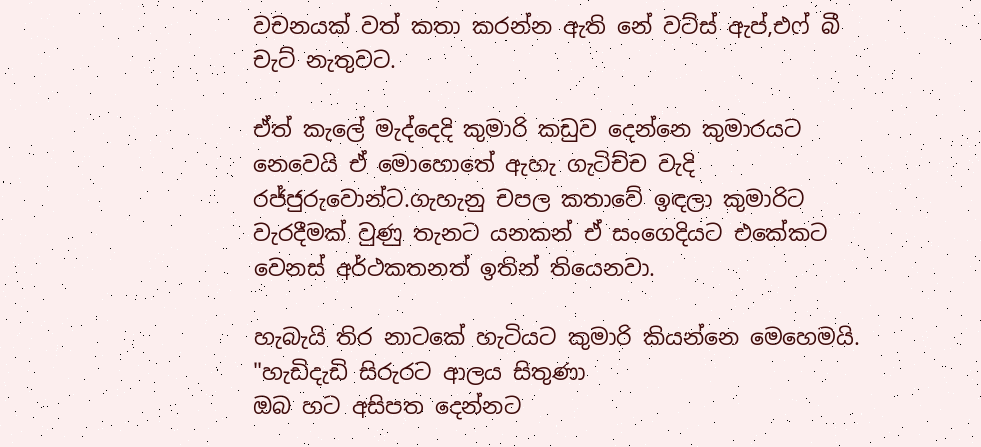වචනයක් වත් කතා කරන්න ඇති නේ වට්ස් ඇප්,එෆ් බී චැට් නැතුවට.

ඒත් කැලේ මැද්දෙදි කුමාරි කඩුව දෙන්නෙ කුමාරයට නෙවෙයි ඒ මොහොතේ ඇහැ ගැටිච්ච වැදි රජ්ජුරුවොන්ට.ගැහැනු චපල කතාවේ ඉඳලා කුමාරිට වැරදීමක් වුණු තැනට යනකන් ඒ සංගෙදියට එකේකට වෙනස් අර්ථකතනත් ඉතින් තියෙනවා.

හැබැයි තිර නාටකේ හැටියට කුමාරි කියන්නෙ මෙහෙමයි.
"හැඩිදැඩි සිරුරට ආලය සිතුණා
ඔබ හට අසිපත දෙන්නට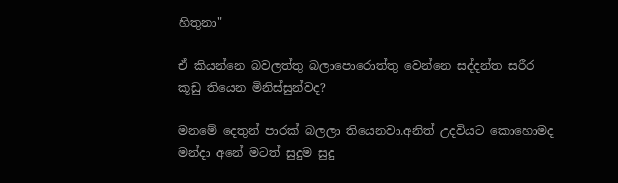හිතුනා"

ඒ කියන්නෙ බවලත්තු බලාපොරොත්තු වෙන්නෙ සද්දන්ත සරීර කූඩු තියෙන මිනිස්සුන්වද?

මනමේ දෙතුන් පාරක් බලලා තියෙනවා.අනිත් උදවියට කොහොමද මන්දා අනේ මටත් සුදුම සුදු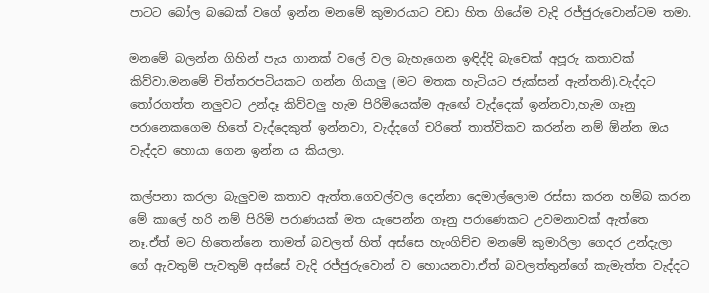පාටට බෝල බබෙක් වගේ ඉන්න මනමේ කුමාරයාට වඩා හිත ගියේම වැදි රජ්ජුරුවොන්ටම තමා.

මනමේ බලන්න ගිහින් පැය ගානක් වලේ වල බැහැගෙන ඉඳිද්දි බැචෙක් අපූරු කතාවක් කිව්වා.මනමේ චිත්තරපටියකට ගන්න ගියාලු (මට මතක හැටියට ජැක්සන් ඇන්තනි).වැද්දට තෝරගත්ත නලුවට උන්දෑ කිව්වලු හැම පිරිමියෙක්ම ඇඟේ වැද්දෙක් ඉන්නවා,හැම ගෑනු පරානෙකගෙම හිතේ වැද්දෙකුත් ඉන්නවා, වැද්දගේ චරිතේ තාත්විකව කරන්න නම් ඕන්න ඔය වැද්දව හොයා ගෙන ඉන්න ය කියලා.

කල්පනා කරලා බැලුවම කතාව ඇත්ත.ගෙවල්වල දෙන්නා දෙමාල්ලොම රස්සා කරන හම්බ කරන මේ කාලේ හරි නම් පිරිමි පරාණයක් මත යැපෙන්න ගෑනු පරාණෙකට උවමනාවක් ඇත්තෙ නෑ.ඒත් මට හිතෙන්නෙ තාමත් බවලත් හිත් අස්සෙ හැංගිච්ච මනමේ කුමාරිලා ගෙදර උන්දැලා ගේ ඇවතුම් පැවතුම් අස්සේ වැදි රජ්ජුරුවොන් ව හොයනවා.ඒත් බවලත්තුන්ගේ කැමැත්ත වැද්දට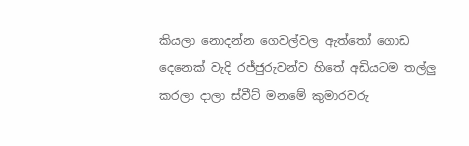කියලා නොදන්න ගෙවල්වල ඇත්තෝ ගොඩ දෙනෙක් වැදි රජ්ජුරුවන්ව හිතේ අඩියටම තල්ලු කරලා දාලා ස්වීට් මනමේ කුමාරවරු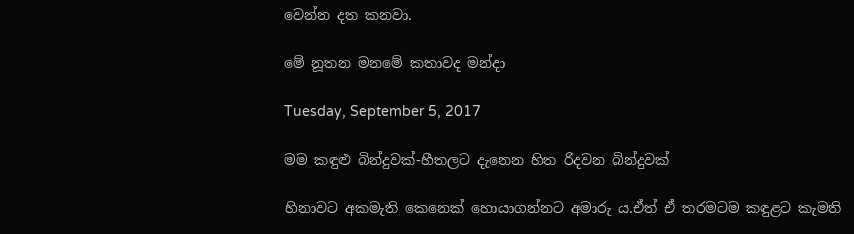වෙන්න දත කනවා.

මේ නූතන මනමේ කතාවද මන්දා

Tuesday, September 5, 2017

මම කඳුළු බින්දුවක්-හීතලට දැනෙන හිත රිදවන බින්දුවක්

හිනාවට අකමැති කෙනෙක් හොයාගන්නට අමාරු ය.ඒත් ඒ තරමටම කඳුළට කැමති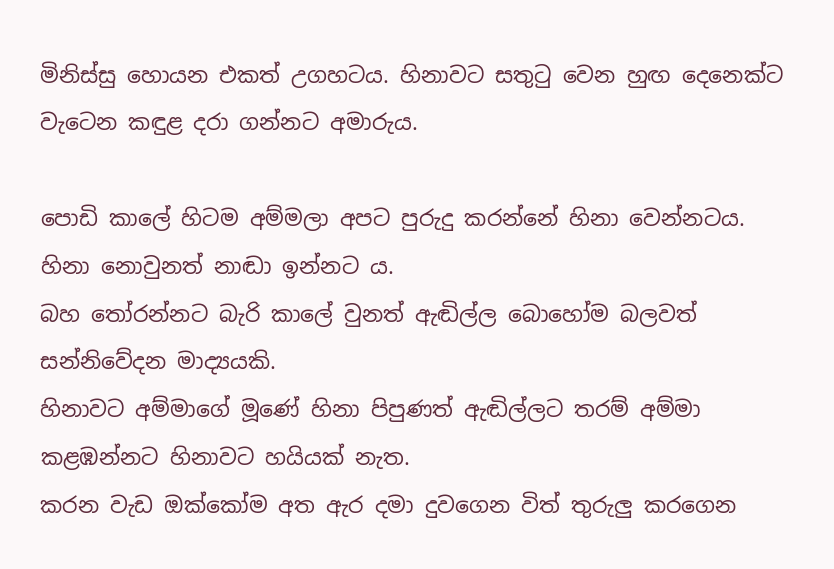මිනිස්සු හොයන එකත් උගහටය. හිනාවට සතුටු වෙන හුඟ දෙනෙක්ට වැටෙන කඳුළ දරා ගන්නට අමාරුය.

පොඩි කාලේ හිටම අම්මලා අපට පුරුදු කරන්නේ හිනා වෙන්නටය.
හිනා නොවුනත් නාඬා ඉන්නට ය.
බහ තෝරන්නට බැරි කාලේ වුනත් ඇඬිල්ල බොහෝම බලවත් සන්නිවේදන මාද්‍යයකි.
හිනාවට අම්මාගේ මූණේ හිනා පිපුණත් ඇඬිල්ලට තරම් අම්මා කළඹන්නට හිනාවට හයියක් නැත.
කරන වැඩ ඔක්කෝම අත ඇර දමා දුවගෙන විත් තුරුලු කරගෙන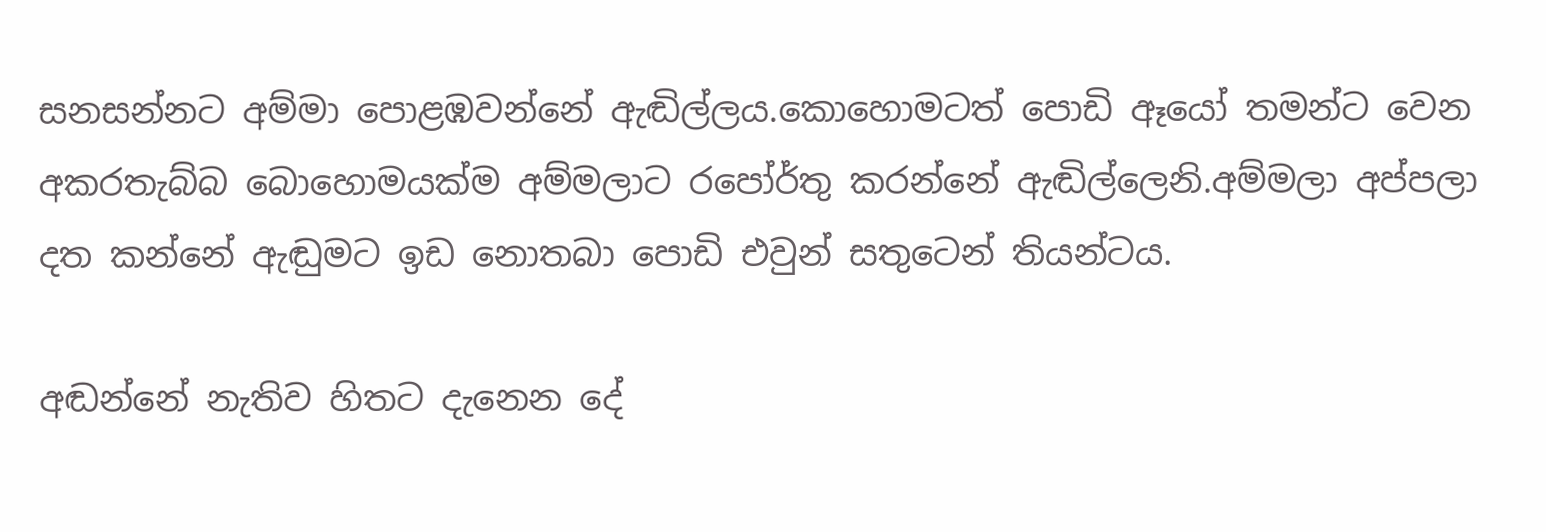සනසන්නට අම්මා පොළඹවන්නේ ඇඬිල්ලය.කොහොමටත් පොඩි ඈයෝ තමන්ට වෙන අකරතැබ්බ බොහොමයක්ම අම්මලාට රපෝර්තු කරන්නේ ඇඬිල්ලෙනි.අම්මලා අප්පලා දත කන්නේ ඇඬුමට ඉඩ නොතබා පොඩි එවුන් සතුටෙන් තියන්ටය.

අඬන්නේ නැතිව හිතට දැනෙන දේ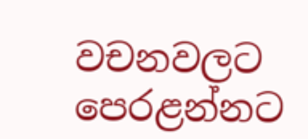වචනවලට පෙරළන්නට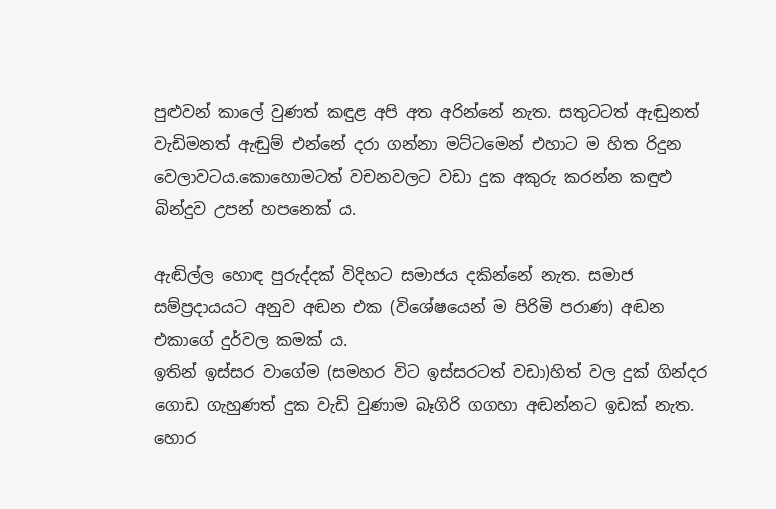පුළුවන් කාලේ වුණත් කඳුළ අපි අත අරින්නේ නැත. සතුටටත් ඇඬුනත් වැඩිමනත් ඇඬුම් එන්නේ දරා ගන්නා මට්ටමෙන් එහාට ම හිත රිදුන වෙලාවටය.කොහොමටත් වචනවලට වඩා දුක අකුරු කරන්න කඳුළු බින්දුව උපන් හපනෙක් ය.

ඇඬිල්ල හොඳ පුරුද්දක් විදිහට සමාජය දකින්නේ නැත. සමාජ සම්ප්‍රදායයට අනුව අඬන එක (විශේෂයෙන් ම පිරිමි පරාණ) අඬන එකාගේ දුර්වල කමක් ය.
ඉතින් ඉස්සර වාගේම (සමහර විට ඉස්සරටත් වඩා)හිත් වල දුක් ගින්දර ගොඩ ගැහුණත් දුක වැඩි වුණාම බෑගිරි ගගහා අඬන්නට ඉඩක් නැත.
හොර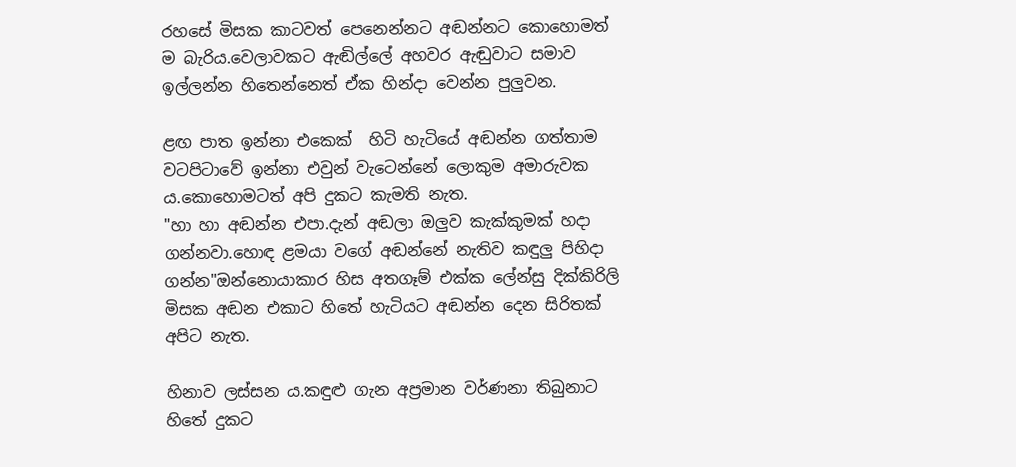රහසේ මිසක කාටවත් පෙනෙන්නට අඬන්නට කොහොමත් ම බැරිය.වෙලාවකට ඇඬිල්ලේ අහවර ඇඬුවාට සමාව ඉල්ලන්න හිතෙන්නෙත් ඒක හින්දා වෙන්න පුලුවන.

ළඟ පාත ඉන්නා එකෙක්  හිටි හැටියේ අඬන්න ගත්තාම වටපිටාවේ ඉන්නා එවුන් වැටෙන්නේ ලොකුම අමාරුවක ය.කොහොමටත් අපි දුකට කැමති නැත.
"හා හා අඬන්න එපා.දැන් අඬලා ඔලුව කැක්කුමක් හදා ගන්නවා.හොඳ ළමයා වගේ අඬන්නේ නැතිව කඳුලු පිහිදා ගන්න"ඔන්නොයාකාර හිස අතගෑම් එක්ක ලේන්සු දික්කිරිලි මිසක අඬන එකාට හිතේ හැටියට අඬන්න දෙන සිරිතක් අපිට නැත.

හිනාව ලස්සන ය.කඳුළු ගැන අප්‍රමාන වර්ණනා තිබුනාට හිතේ දුකට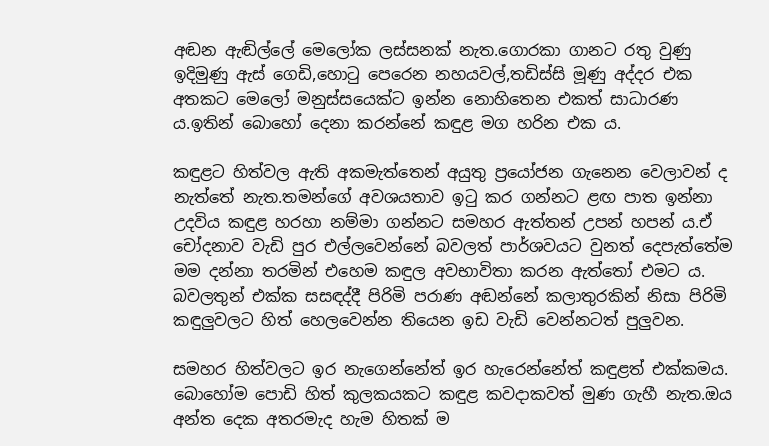අඬන ඇඬිල්ලේ මෙලෝක ලස්සනක් නැත.ගොරකා ගානට රතු වුණු ඉදිමුණු ඇස් ගෙඩි,හොටු පෙරෙන නහයවල්,තඩිස්සි මූණු අද්දර එක අතකට මෙලෝ මනුස්සයෙක්ට ඉන්න නොහිතෙන එකත් සාධාරණ ය.ඉතින් බොහෝ දෙනා කරන්නේ කඳුළ මග හරින එක ය.

කඳුළට හිත්වල ඇති අකමැත්තෙන් අයුතු ප්‍රයෝජන ගැනෙන වෙලාවන් ද නැත්තේ නැත.තමන්ගේ අවශයතාව ඉටු කර ගන්නට ළඟ පාත ඉන්නා උදවිය කඳුළ හරහා නම්මා ගන්නට සමහර ඇත්තන් උපන් හපන් ය.ඒ චෝදනාව වැඩි පුර එල්ලවෙන්නේ බවලත් පාර්ශවයට වුනත් දෙපැත්තේම  මම දන්නා තරමින් එහෙම කඳුල අවභාවිතා කරන ඇත්තෝ එමට ය. බවලතුන් එක්ක සසඳද්දී පිරිමි පරාණ අඬන්නේ කලාතුරකින් නිසා පිරිමි කඳුලුවලට හිත් හෙලවෙන්න තියෙන ඉඩ වැඩි වෙන්නටත් පුලුවන.

සමහර හිත්වලට ඉර නැගෙන්නේත් ඉර හැරෙන්නේත් කඳුළත් එක්කමය. බොහෝම පොඩි හිත් කුලකයකට කඳුළ කවදාකවත් මුණ ගැහී නැත.ඔය අන්ත දෙක අතරමැද හැම හිතක් ම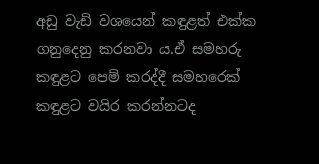අඩු වැඩි වශයෙන් කඳුළත් එක්ක ගනුදෙනු කරනවා ය.ඒ සමහරු කඳුළට පෙම් කරද්දී සමහරෙක් කඳුළට වයිර කරන්නටද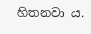හිතනවා ය.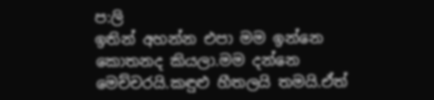ප:ලි
ඉතින් අහන්න එපා මම ඉන්නෙ කොතනද කියලා.මම දන්නෙ මෙච්චරයි.කඳුළු හීතලයි තමයි.ඒත්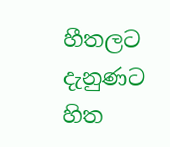හීතලට දැනුණට හිත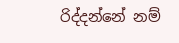රිද්දන්නේ නම්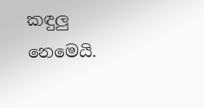කඳුලු නෙමෙයි.